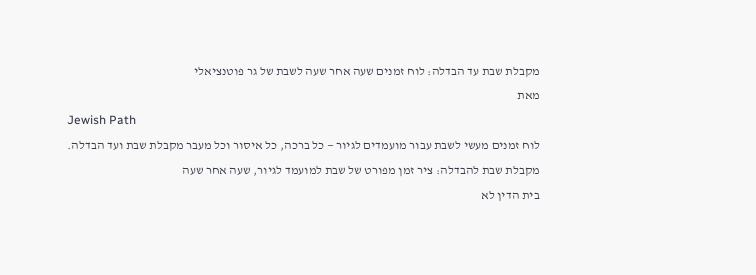מקבלת שבת עד הבדלה: לוח זמנים שעה אחר שעה לשבת של גר פוטנציאלי
מאת
Jewish Path
לוח זמנים מעשי לשבת עבור מועמדים לגיור — כל ברכה, כל איסור וכל מעבר מקבלת שבת ועד הבדלה.
מקבלת שבת להבדלה: ציר זמן מפורט של שבת למועמד לגיור, שעה אחר שעה
בית הדין לא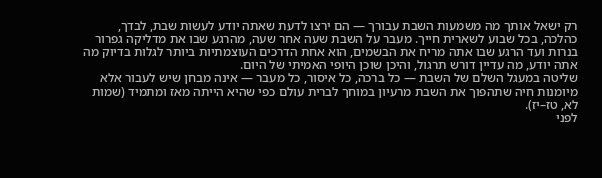רק ישאל אותך מה משמעות השבת עבורך — הם ירצו לדעת שאתה יודע לעשות שבת, לבדך, כהלכה, בכל שבוע לשארית חייך. מעבר על השבת שעה אחר שעה, מהרגע שבו את מדליקה גפרור בנרות ועד הרגע שבו אתה מריח את הבשמים, הוא אחת הדרכים העוצמתיות ביותר לגלות בדיוק מה אתה יודע, מה עדיין דורש תרגול, והיכן שוכן היופי האמיתי של היום.
שליטה במעגל השלם של השבת — כל ברכה, כל איסור, כל מעבר — אינה מבחן שיש לעבור אלא מיומנות חיה שתהפוך את השבת מרעיון במוחך לברית עולם כפי שהיא הייתה מאז ומתמיד (שמות לא, טז–יז).
לפני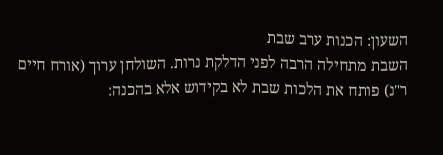השעון: הכנות ערב שבת
השבת מתחילה הרבה לפני הדלקת נרות. השולחן ערוך (אורח חיים ר"נ) פותח את הלכות שבת לא בקידוש אלא בהכנה: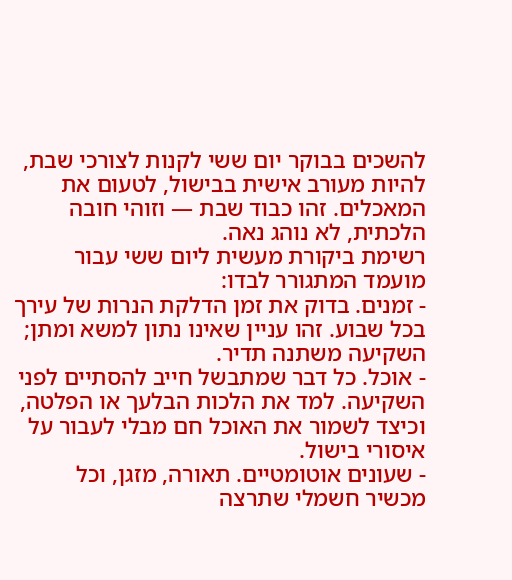להשכים בבוקר יום ששי לקנות לצורכי שבת, להיות מעורב אישית בבישול, לטעום את המאכלים. זהו כבוד שבת — וזוהי חובה הלכתית, לא נוהג נאה.
רשימת ביקורת מעשית ליום ששי עבור מועמד המתגורר לבדו:
- זמנים. בדוק את זמן הדלקת הנרות של עירך בכל שבוע. זהו עניין שאינו נתון למשא ומתן; השקיעה משתנה תדיר.
- אוכל. כל דבר שמתבשל חייב להסתיים לפני השקיעה. למד את הלכות הבלעך או הפלטה, וכיצד לשמור את האוכל חם מבלי לעבור על איסורי בישול.
- שעונים אוטומטיים. תאורה, מזגן, וכל מכשיר חשמלי שתרצה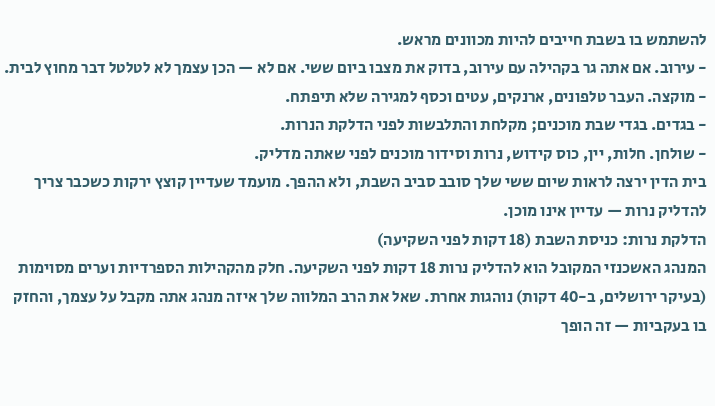להשתמש בו בשבת חייבים להיות מכוונים מראש.
- עירוב. אם אתה גר בקהילה עם עירוב, בדוק את מצבו ביום ששי. אם לא — הכן עצמך לא לטלטל דבר מחוץ לבית.
- מוקצה. העבר טלפונים, ארנקים, עטים וכסף למגירה שלא תיפתח.
- בגדים. בגדי שבת מוכנים; מקלחת והתלבשות לפני הדלקת הנרות.
- שולחן. חלות, יין, כוס קידוש, נרות וסידור מוכנים לפני שאתה מדליק.
בית הדין ירצה לראות שיום ששי שלך סובב סביב השבת, ולא ההפך. מועמד שעדיין קוצץ ירקות כשכבר צריך להדליק נרות — עדיין אינו מוכן.
הדלקת נרות: כניסת השבת (18 דקות לפני השקיעה)
המנהג האשכנזי המקובל הוא להדליק נרות 18 דקות לפני השקיעה. חלק מהקהילות הספרדיות וערים מסוימות (בעיקר ירושלים, ב-40 דקות) נוהגות אחרת. שאל את הרב המלווה שלך איזה מנהג אתה מקבל על עצמך, והחזק בו בעקביות — זה הופך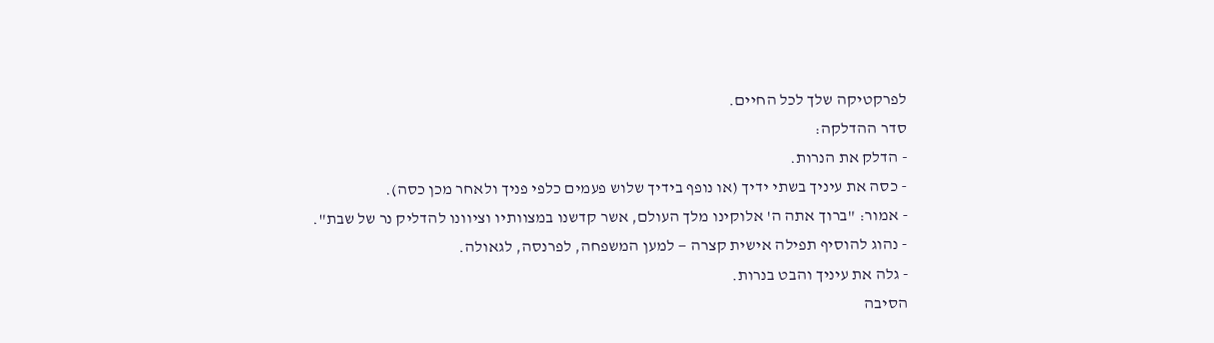לפרקטיקה שלך לכל החיים.
סדר ההדלקה:
- הדלק את הנרות.
- כסה את עיניך בשתי ידיך (או נופף בידיך שלוש פעמים כלפי פניך ולאחר מכן כסה).
- אמור: "ברוך אתה ה' אלוקינו מלך העולם, אשר קדשנו במצוותיו וציוונו להדליק נר של שבת".
- נהוג להוסיף תפילה אישית קצרה — למען המשפחה, לפרנסה, לגאולה.
- גלה את עיניך והבט בנרות.
הסיבה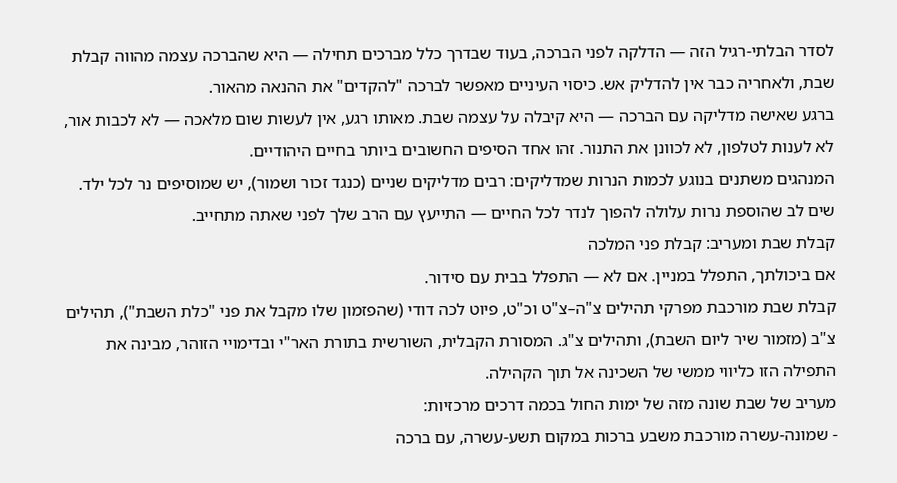לסדר הבלתי-רגיל הזה — הדלקה לפני הברכה, בעוד שבדרך כלל מברכים תחילה — היא שהברכה עצמה מהווה קבלת שבת, ולאחריה כבר אין להדליק אש. כיסוי העיניים מאפשר לברכה "להקדים" את ההנאה מהאור.
ברגע שאישה מדליקה עם הברכה — היא קיבלה על עצמה שבת. מאותו רגע, אין לעשות שום מלאכה — לא לכבות אור, לא לענות לטלפון, לא לכוונן את התנור. זהו אחד הסיפים החשובים ביותר בחיים היהודיים.
המנהגים משתנים בנוגע לכמות הנרות שמדליקים: רבים מדליקים שניים (כנגד זכור ושמור), יש שמוסיפים נר לכל ילד. שים לב שהוספת נרות עלולה להפוך לנדר לכל החיים — התייעץ עם הרב שלך לפני שאתה מתחייב.
קבלת שבת ומעריב: קבלת פני המלכה
אם ביכולתך, התפלל במניין. אם לא — התפלל בבית עם סידור.
קבלת שבת מורכבת מפרקי תהילים צ"ה–צ"ט וכ"ט, פיוט לכה דודי (שהפזמון שלו מקבל את פני "כלת השבת"), תהילים צ"ב (מזמור שיר ליום השבת), ותהילים צ"ג. המסורת הקבלית, השורשית בתורת האר"י ובדימויי הזוהר, מבינה את התפילה הזו כליווי ממשי של השכינה אל תוך הקהילה.
מעריב של שבת שונה מזה של ימות החול בכמה דרכים מרכזיות:
- שמונה-עשרה מורכבת משבע ברכות במקום תשע-עשרה, עם ברכה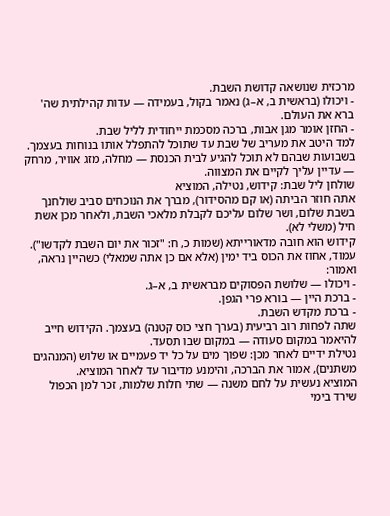מרכזית שנושאה קדושת השבת.
- ויכולו (בראשית ב, א–ג) נאמר בקול, בעמידה — עדות קהילתית שה' ברא את העולם.
- החזן אומר מגן אבות, ברכה מסכמת ייחודית לליל שבת.
למד היטב את מעריב של שבת עד שתוכל להתפלל אותו בנוחות בעצמך. בשבועות שבהם לא תוכל להגיע לבית הכנסת — מחלה, מזג אוויר, מרחק — עדיין עליך לקיים את המצווה.
שולחן ליל שבת: קידוש, נטילה, המוציא
אתה חוזר הביתה (או קם מהסידור), מברך את הנוכחים סביב שולחנך בשבת שלום, ושר שלום עליכם לקבלת מלאכי השבת, ולאחר מכן אשת חיל (משלי לא).
קידוש הוא חובה מדאורייתא (שמות כ, ח: "זכור את יום השבת לקדשו"). עמוד, אחוז את הכוס ביד ימין (אלא אם כן אתה שמאלי) כשהיין נראה, ואמור:
- ויכולו — שלושת הפסוקים מבראשית ב, א–ג.
- ברכת היין — בורא פרי הגפן.
- ברכת מקדש השבת.
שתה לפחות רוב רביעית (בערך חצי כוס קטנה) בעצמך. הקידוש חייב להיאמר במקום סעודה — במקום שבו תסעד.
נטילת ידיים לאחר מכן: שפוך מים על כל יד פעמיים או שלוש (המנהגים משתנים), אמור את הברכה, והימנע מדיבור עד לאחר המוציא.
המוציא נעשית על לחם משנה — שתי חלות שלמות, זכר למן הכפול שירד בימי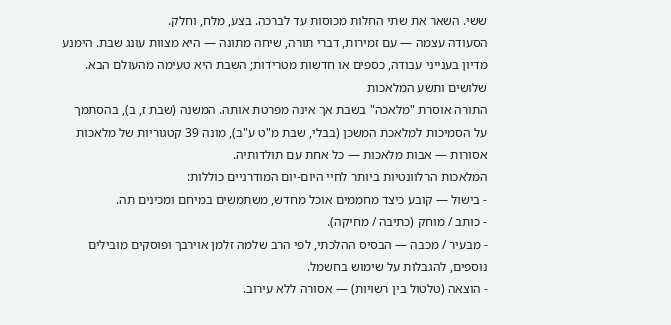ששי. השאר את שתי החלות מכוסות עד לברכה. בצע, מלח, וחלק.
הסעודה עצמה — עם זמירות, דברי תורה, שיחה מתונה — היא מצוות עונג שבת. הימנע מדיון בענייני עבודה, כספים או חדשות מטרידות; השבת היא טעימה מהעולם הבא.
שלושים ותשע המלאכות
התורה אוסרת "מלאכה" בשבת אך אינה מפרטת אותה. המשנה (שבת ז, ב), בהסתמך על הסמיכות למלאכת המשכן (בבלי, שבת מ"ט ע"ב), מונה 39 קטגוריות של מלאכות אסורות — אבות מלאכות — כל אחת עם תולדותיה.
המלאכות הרלוונטיות ביותר לחיי היום-יום המודרניים כוללות:
- בישול — קובע כיצד מחממים אוכל מחדש, משתמשים במיחם ומכינים תה.
- כותב / מוחק (כתיבה / מחיקה).
- מבעיר / מכבה — הבסיס ההלכתי, לפי הרב שלמה זלמן אוירבך ופוסקים מובילים נוספים, להגבלות על שימוש בחשמל.
- הוצאה (טלטול בין רשויות) — אסורה ללא עירוב.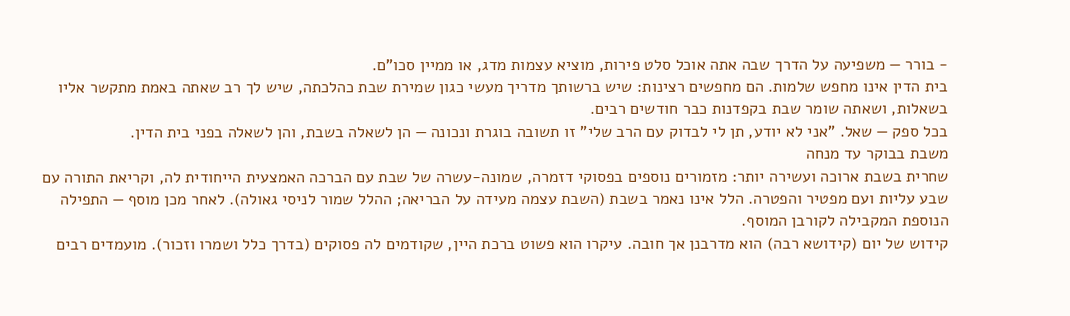- בורר — משפיעה על הדרך שבה אתה אוכל סלט פירות, מוציא עצמות מדג, או ממיין סכו"ם.
בית הדין אינו מחפש שלמות. הם מחפשים רצינות: שיש ברשותך מדריך מעשי כגון שמירת שבת כהלכתה, שיש לך רב שאתה באמת מתקשר אליו בשאלות, ושאתה שומר שבת בקפדנות כבר חודשים רבים.
בכל ספק — שאל. "אני לא יודע, תן לי לבדוק עם הרב שלי" זו תשובה בוגרת ונכונה — הן לשאלה בשבת, והן לשאלה בפני בית הדין.
משבת בבוקר עד מנחה
שחרית בשבת ארוכה ועשירה יותר: מזמורים נוספים בפסוקי דזמרה, שמונה-עשרה של שבת עם הברכה האמצעית הייחודית לה, וקריאת התורה עם שבע עליות ועם מפטיר והפטרה. הלל אינו נאמר בשבת (השבת עצמה מעידה על הבריאה; ההלל שמור לניסי גאולה). לאחר מכן מוסף — התפילה הנוספת המקבילה לקורבן המוסף.
קידוש של יום (קידושא רבה) הוא מדרבנן אך חובה. עיקרו הוא פשוט ברכת היין, שקודמים לה פסוקים (בדרך כלל ושמרו וזכור). מועמדים רבים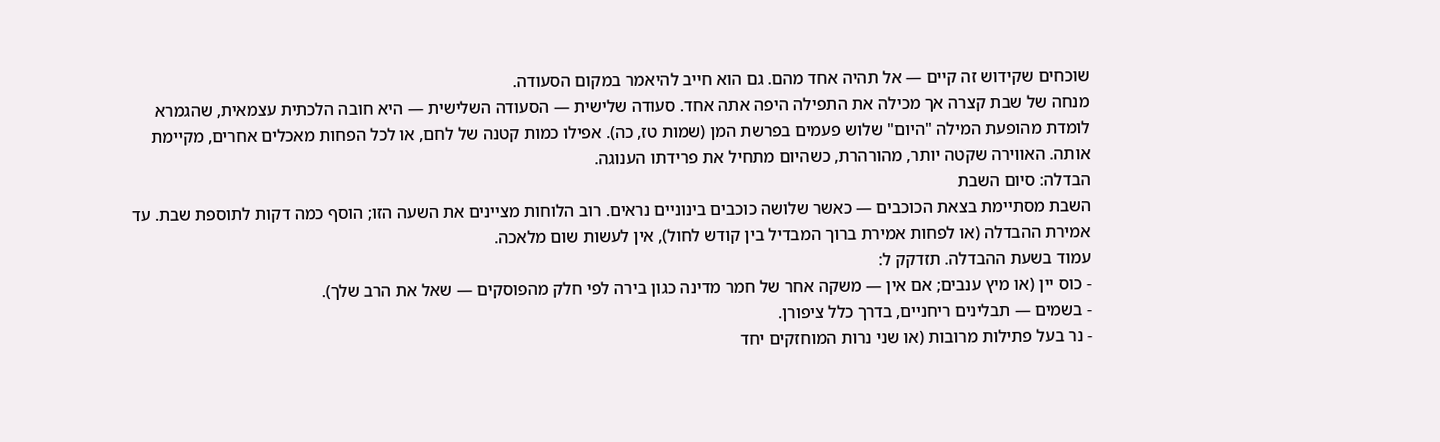שוכחים שקידוש זה קיים — אל תהיה אחד מהם. גם הוא חייב להיאמר במקום הסעודה.
מנחה של שבת קצרה אך מכילה את התפילה היפה אתה אחד. סעודה שלישית — הסעודה השלישית — היא חובה הלכתית עצמאית, שהגמרא לומדת מהופעת המילה "היום" שלוש פעמים בפרשת המן (שמות טז, כה). אפילו כמות קטנה של לחם, או לכל הפחות מאכלים אחרים, מקיימת אותה. האווירה שקטה יותר, מהורהרת, כשהיום מתחיל את פרידתו הענוגה.
הבדלה: סיום השבת
השבת מסתיימת בצאת הכוכבים — כאשר שלושה כוכבים בינוניים נראים. רוב הלוחות מציינים את השעה הזו; הוסף כמה דקות לתוספת שבת. עד אמירת ההבדלה (או לפחות אמירת ברוך המבדיל בין קודש לחול), אין לעשות שום מלאכה.
עמוד בשעת ההבדלה. תזדקק ל:
- כוס יין (או מיץ ענבים; אם אין — משקה אחר של חמר מדינה כגון בירה לפי חלק מהפוסקים — שאל את הרב שלך).
- בשמים — תבלינים ריחניים, בדרך כלל ציפורן.
- נר בעל פתילות מרובות (או שני נרות המוחזקים יחד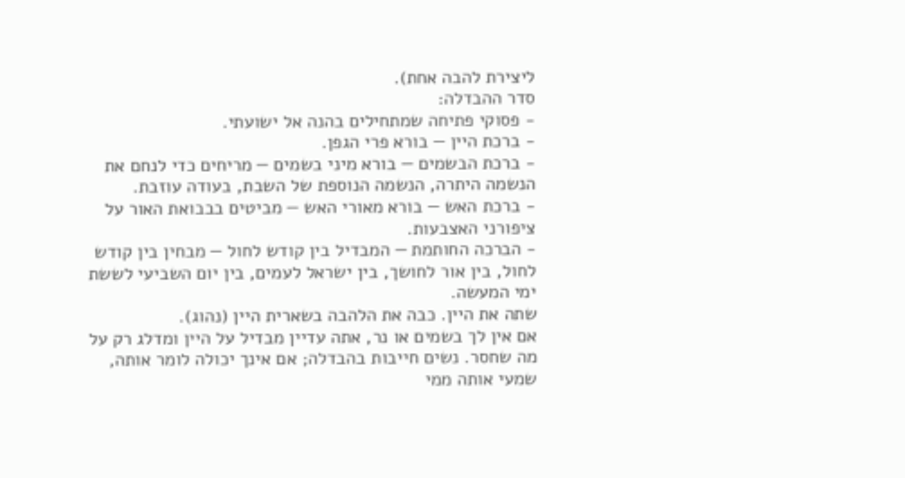ליצירת להבה אחת).
סדר ההבדלה:
- פסוקי פתיחה שמתחילים בהנה אל ישועתי.
- ברכת היין — בורא פרי הגפן.
- ברכת הבשמים — בורא מיני בשמים — מריחים כדי לנחם את הנשמה היתרה, הנשמה הנוספת של השבת, בעודה עוזבת.
- ברכת האש — בורא מאורי האש — מביטים בבבואת האור על ציפורני האצבעות.
- הברכה החותמת — המבדיל בין קודש לחול — מבחין בין קודש לחול, בין אור לחושך, בין ישראל לעמים, בין יום השביעי לששת ימי המעשה.
שתה את היין. כבה את הלהבה בשארית היין (נהוג).
אם אין לך בשמים או נר, אתה עדיין מבדיל על היין ומדלג רק על מה שחסר. נשים חייבות בהבדלה; אם אינך יכולה לומר אותה, שמעי אותה ממי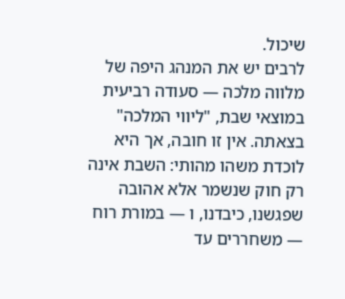שיכול.
לרבים יש את המנהג היפה של מלווה מלכה — סעודה רביעית במוצאי שבת, "ליווי המלכה" בצאתה. אין זו חובה, אך היא לוכדת משהו מהותי: השבת אינה רק חוק שנשמר אלא אהובה שפגשנו, כיבדנו, ו — במורת רוח — משחררים עד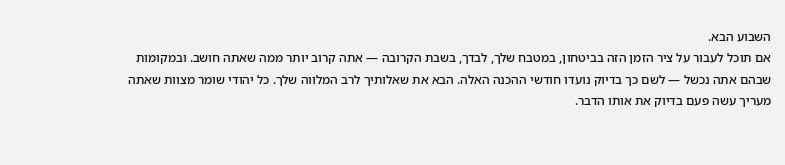השבוע הבא.
אם תוכל לעבור על ציר הזמן הזה בביטחון, במטבח שלך, לבדך, בשבת הקרובה — אתה קרוב יותר ממה שאתה חושב. ובמקומות שבהם אתה נכשל — לשם כך בדיוק נועדו חודשי ההכנה האלה. הבא את שאלותיך לרב המלווה שלך. כל יהודי שומר מצוות שאתה מעריך עשה פעם בדיוק את אותו הדבר.